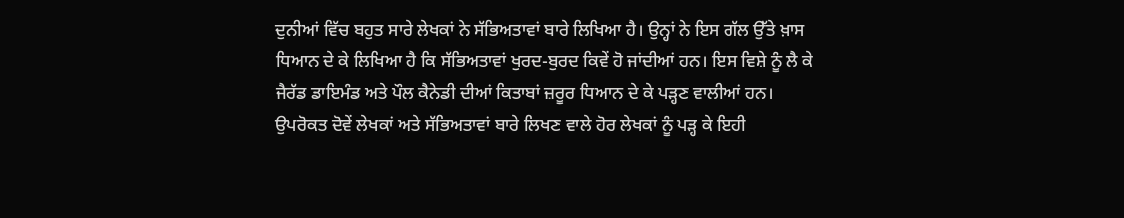ਦੁਨੀਆਂ ਵਿੱਚ ਬਹੁਤ ਸਾਰੇ ਲੇਖਕਾਂ ਨੇ ਸੱਭਿਅਤਾਵਾਂ ਬਾਰੇ ਲਿਖਿਆ ਹੈ। ਉਨ੍ਹਾਂ ਨੇ ਇਸ ਗੱਲ ਉੱਤੇ ਖ਼ਾਸ ਧਿਆਨ ਦੇ ਕੇ ਲਿਖਿਆ ਹੈ ਕਿ ਸੱਭਿਅਤਾਵਾਂ ਖੁਰਦ-ਬੁਰਦ ਕਿਵੇਂ ਹੋ ਜਾਂਦੀਆਂ ਹਨ। ਇਸ ਵਿਸ਼ੇ ਨੂੰ ਲੈ ਕੇ ਜੈਰੱਡ ਡਾਇਮੰਡ ਅਤੇ ਪੌਲ ਕੈਨੇਡੀ ਦੀਆਂ ਕਿਤਾਬਾਂ ਜ਼ਰੂਰ ਧਿਆਨ ਦੇ ਕੇ ਪੜ੍ਹਣ ਵਾਲੀਆਂ ਹਨ।
ਉਪਰੋਕਤ ਦੋਵੇਂ ਲੇਖਕਾਂ ਅਤੇ ਸੱਭਿਅਤਾਵਾਂ ਬਾਰੇ ਲਿਖਣ ਵਾਲੇ ਹੋਰ ਲੇਖਕਾਂ ਨੂੰ ਪੜ੍ਹ ਕੇ ਇਹੀ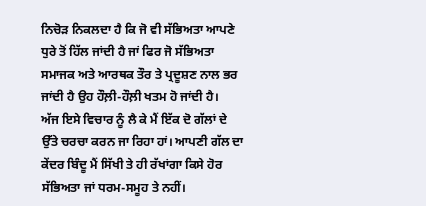ਨਿਚੋੜ ਨਿਕਲਦਾ ਹੈ ਕਿ ਜੋ ਵੀ ਸੱਭਿਅਤਾ ਆਪਣੇ ਧੁਰੇ ਤੋਂ ਹਿੱਲ ਜਾਂਦੀ ਹੈ ਜਾਂ ਫਿਰ ਜੋ ਸੱਭਿਅਤਾ ਸਮਾਜਕ ਅਤੇ ਆਰਥਕ ਤੌਰ ਤੇ ਪ੍ਰਦੂਸ਼ਣ ਨਾਲ ਭਰ ਜਾਂਦੀ ਹੈ ਉਹ ਹੌਲ਼ੀ-ਹੌਲ਼ੀ ਖਤਮ ਹੋ ਜਾਂਦੀ ਹੈ।
ਅੱਜ ਇਸੇ ਵਿਚਾਰ ਨੂੰ ਲੈ ਕੇ ਮੈਂ ਇੱਕ ਦੋ ਗੱਲਾਂ ਦੇ ਉੱਤੇ ਚਰਚਾ ਕਰਨ ਜਾ ਰਿਹਾ ਹਾਂ। ਆਪਣੀ ਗੱਲ ਦਾ ਕੇਂਦਰ ਬਿੰਦੂ ਮੈਂ ਸਿੱਖੀ ਤੇ ਹੀ ਰੱਖਾਂਗਾ ਕਿਸੇ ਹੋਰ ਸੱਭਿਅਤਾ ਜਾਂ ਧਰਮ-ਸਮੂਹ ਤੇ ਨਹੀਂ।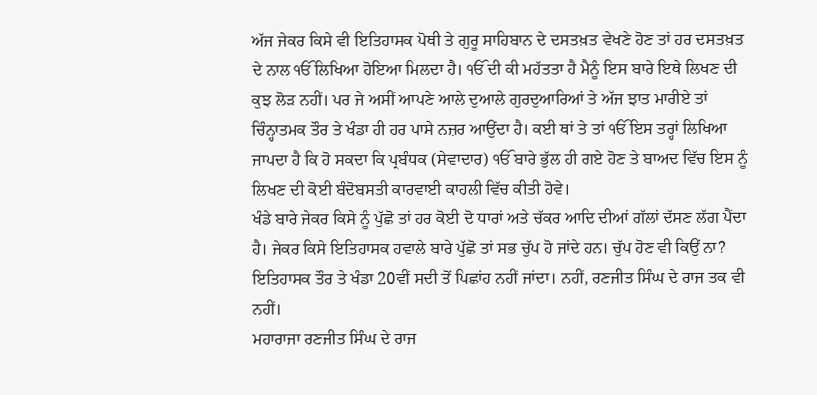ਅੱਜ ਜੇਕਰ ਕਿਸੇ ਵੀ ਇਤਿਹਾਸਕ ਪੋਥੀ ਤੇ ਗੁਰੂ ਸਾਹਿਬਾਨ ਦੇ ਦਸਤਖ਼ਤ ਵੇਖਣੇ ਹੋਣ ਤਾਂ ਹਰ ਦਸਤਖ਼ਤ ਦੇ ਨਾਲ ੴ ਲਿਖਿਆ ਹੋਇਆ ਮਿਲਦਾ ਹੈ। ੴ ਦੀ ਕੀ ਮਹੱਤਤਾ ਹੈ ਮੈਨੂੰ ਇਸ ਬਾਰੇ ਇਥੇ ਲਿਖਣ ਦੀ ਕੁਝ ਲੋੜ ਨਹੀਂ। ਪਰ ਜੇ ਅਸੀਂ ਆਪਣੇ ਆਲੇ ਦੁਆਲੇ ਗੁਰਦੁਆਰਿਆਂ ਤੇ ਅੱਜ ਝਾਤ ਮਾਰੀਏ ਤਾਂ ਚਿੰਨ੍ਹਾਤਮਕ ਤੌਰ ਤੇ ਖੰਡਾ ਹੀ ਹਰ ਪਾਸੇ ਨਜ਼ਰ ਆਉਂਦਾ ਹੈ। ਕਈ ਥਾਂ ਤੇ ਤਾਂ ੴ ਇਸ ਤਰ੍ਹਾਂ ਲਿਖਿਆ ਜਾਪਦਾ ਹੈ ਕਿ ਹੋ ਸਕਦਾ ਕਿ ਪ੍ਰਬੰਧਕ (ਸੇਵਾਦਾਰ) ੴ ਬਾਰੇ ਭੁੱਲ ਹੀ ਗਏ ਹੋਣ ਤੇ ਬਾਅਦ ਵਿੱਚ ਇਸ ਨੂੰ ਲਿਖਣ ਦੀ ਕੋਈ ਬੰਦੋਬਸਤੀ ਕਾਰਵਾਈ ਕਾਹਲੀ ਵਿੱਚ ਕੀਤੀ ਹੋਵੇ।
ਖੰਡੇ ਬਾਰੇ ਜੇਕਰ ਕਿਸੇ ਨੂੰ ਪੁੱਛੋ ਤਾਂ ਹਰ ਕੋਈ ਦੋ ਧਾਰਾਂ ਅਤੇ ਚੱਕਰ ਆਦਿ ਦੀਆਂ ਗੱਲਾਂ ਦੱਸਣ ਲੱਗ ਪੈਂਦਾ ਹੈ। ਜੇਕਰ ਕਿਸੇ ਇਤਿਹਾਸਕ ਹਵਾਲੇ ਬਾਰੇ ਪੁੱਛੋ ਤਾਂ ਸਭ ਚੁੱਪ ਹੋ ਜਾਂਦੇ ਹਨ। ਚੁੱਪ ਹੋਣ ਵੀ ਕਿਉਂ ਨਾ? ਇਤਿਹਾਸਕ ਤੌਰ ਤੇ ਖੰਡਾ 20ਵੀਂ ਸਦੀ ਤੋਂ ਪਿਛਾਂਹ ਨਹੀਂ ਜਾਂਦਾ। ਨਹੀਂ, ਰਣਜੀਤ ਸਿੰਘ ਦੇ ਰਾਜ ਤਕ ਵੀ ਨਹੀਂ।
ਮਹਾਰਾਜਾ ਰਣਜੀਤ ਸਿੰਘ ਦੇ ਰਾਜ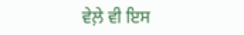ਵੇਲ਼ੇ ਵੀ ਇਸ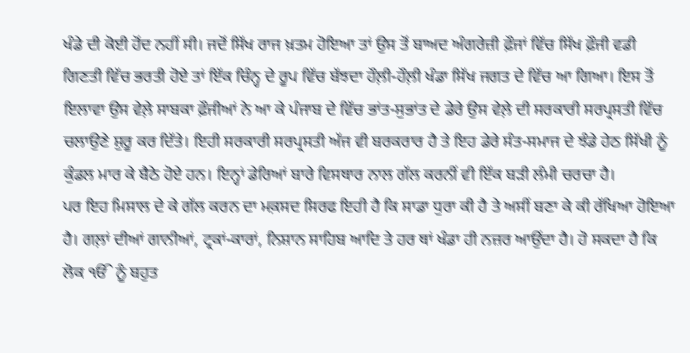ਖੰਡੇ ਦੀ ਕੋਈ ਹੋਂਦ ਨਹੀਂ ਸੀ। ਜਦੋਂ ਸਿੱਖ ਰਾਜ ਖ਼ਤਮ ਹੋਇਆ ਤਾਂ ਉਸ ਤੋਂ ਬਾਅਦ ਅੰਗਰੇਜ਼ੀ ਫ਼ੌਜਾਂ ਵਿੱਚ ਸਿੱਖ ਫ਼ੌਜੀ ਵਡੀ ਗਿਣਤੀ ਵਿੱਚ ਭਰਤੀ ਹੋਏ ਤਾਂ ਇੱਕ ਚਿੰਨ੍ਹ ਦੇ ਰੂਪ ਵਿੱਚ ਬੱਝਦਾ ਹੌਲ਼ੀ-ਹੌਲ਼ੀ ਖੰਡਾ ਸਿੱਖ ਜਗਤ ਦੇ ਵਿੱਚ ਆ ਗਿਆ। ਇਸ ਤੋਂ ਇਲਾਵਾ ਉਸ ਵੇਲ਼ੇ ਸਾਬਕਾ ਫ਼ੌਜੀਆਂ ਨੇ ਆ ਕੇ ਪੰਜਾਬ ਦੇ ਵਿੱਚ ਭਾਂਤ-ਸੁਭਾਂਤ ਦੇ ਡੇਰੇ ਉਸ ਵੇਲ਼ੇ ਦੀ ਸਰਕਾਰੀ ਸਰਪ੍ਰਸਤੀ ਵਿੱਚ ਚਲਾਉਣੇ ਸ਼ੁਰੂ ਕਰ ਦਿੱਤੇ। ਇਹੀ ਸਰਕਾਰੀ ਸਰਪ੍ਰਸਤੀ ਅੱਜ ਵੀ ਬਰਕਰਾਰ ਹੈ ਤੇ ਇਹ ਡੇਰੇ ਸੰਤ-ਸਮਾਜ ਦੇ ਝੰਡੇ ਹੇਠ ਸਿੱਖੀ ਨੂੰ ਕੁੰਡਲ ਮਾਰ ਕੇ ਬੈਠੇ ਹੋਏ ਹਨ। ਇਨ੍ਹਾਂ ਡੇਰਿਆਂ ਬਾਰੇ ਵਿਸਥਾਰ ਨਾਲ ਗੱਲ ਕਰਨੀਂ ਵੀ ਇੱਕ ਬੜੀ ਲੰਮੀ ਚਰਚਾ ਹੈ।
ਪਰ ਇਹ ਮਿਸਾਲ ਦੇ ਕੇ ਗੱਲ ਕਰਨ ਦਾ ਮਕ਼ਸਦ ਸਿਰਫ ਇਹੀ ਹੈ ਕਿ ਸਾਡਾ ਧੁਰਾ ਕੀ ਹੈ ਤੇ ਅਸੀਂ ਬਣਾ ਕੇ ਕੀ ਰੱਖਿਆ ਹੋਇਆ ਹੈ। ਗਲ਼ਾਂ ਦੀਆਂ ਗਾਨੀਆਂ, ਟ੍ਰਕਾਂ-ਕਾਰਾਂ, ਨਿਸ਼ਾਨ ਸਾਹਿਬ ਆਦਿ ਤੇ ਹਰ ਥਾਂ ਖੰਡਾ ਹੀ ਨਜ਼ਰ ਆਉਂਦਾ ਹੈ। ਹੋ ਸਕਦਾ ਹੈ ਕਿ ਲੋਕ ੴ ਨੂੰ ਬਹੁਤ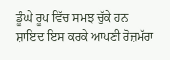ਡੂੰਘੇ ਰੂਪ ਵਿੱਚ ਸਮਝ ਚੁੱਕੇ ਹਨ ਸ਼ਾਇਦ ਇਸ ਕਰਕੇ ਆਪਣੀ ਰੋਜ਼ਮੱਰਾ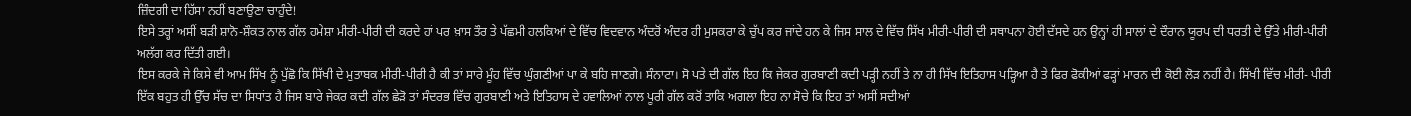ਜ਼ਿੰਦਗੀ ਦਾ ਹਿੱਸਾ ਨਹੀਂ ਬਣਾਉਣਾ ਚਾਹੁੰਦੇ!
ਇਸੇ ਤਰ੍ਹਾਂ ਅਸੀਂ ਬੜੀ ਸ਼ਾਨੋ-ਸ਼ੌਕਤ ਨਾਲ ਗੱਲ ਹਮੇਸ਼ਾ ਮੀਰੀ-ਪੀਰੀ ਦੀ ਕਰਦੇ ਹਾਂ ਪਰ ਖ਼ਾਸ ਤੌਰ ਤੇ ਪੱਛਮੀ ਹਲਕਿਆਂ ਦੇ ਵਿੱਚ ਵਿਦਵਾਨ ਅੰਦਰੋਂ ਅੰਦਰ ਹੀ ਮੁਸਕਰਾ ਕੇ ਚੁੱਪ ਕਰ ਜਾਂਦੇ ਹਨ ਕੇ ਜਿਸ ਸਾਲ ਦੇ ਵਿੱਚ ਸਿੱਖ ਮੀਰੀ-ਪੀਰੀ ਦੀ ਸਥਾਪਨਾ ਹੋਈ ਦੱਸਦੇ ਹਨ ਉਨ੍ਹਾਂ ਹੀ ਸਾਲਾਂ ਦੇ ਦੌਰਾਨ ਯੂਰਪ ਦੀ ਧਰਤੀ ਦੇ ਉੱਤੇ ਮੀਰੀ-ਪੀਰੀ ਅਲੱਗ ਕਰ ਦਿੱਤੀ ਗਈ।
ਇਸ ਕਰਕੇ ਜੇ ਕਿਸੇ ਵੀ ਆਮ ਸਿੱਖ ਨੂੰ ਪੁੱਛੋ ਕਿ ਸਿੱਖੀ ਦੇ ਮੁਤਾਬਕ ਮੀਰੀ-ਪੀਰੀ ਹੈ ਕੀ ਤਾਂ ਸਾਰੇ ਮੂੰਹ ਵਿੱਚ ਘੁੰਗਣੀਆਂ ਪਾ ਕੇ ਬਹਿ ਜਾਣਗੇ। ਸੰਨਾਟਾ। ਸੋ ਪਤੇ ਦੀ ਗੱਲ ਇਹ ਕਿ ਜੇਕਰ ਗੁਰਬਾਣੀ ਕਦੀ ਪੜ੍ਹੀ ਨਹੀਂ ਤੇ ਨਾ ਹੀ ਸਿੱਖ ਇਤਿਹਾਸ ਪੜ੍ਹਿਆ ਹੈ ਤੇ ਫਿਰ ਫੋਕੀਆਂ ਫੜ੍ਹਾਂ ਮਾਰਨ ਦੀ ਕੋਈ ਲੋੜ ਨਹੀਂ ਹੈ। ਸਿੱਖੀ ਵਿੱਚ ਮੀਰੀ- ਪੀਰੀ ਇੱਕ ਬਹੁਤ ਹੀ ਉੱਚ ਸੱਚ ਦਾ ਸਿਧਾਂਤ ਹੈ ਜਿਸ ਬਾਰੇ ਜੇਕਰ ਕਦੀ ਗੱਲ ਛੇੜੋ ਤਾਂ ਸੰਦਰਭ ਵਿੱਚ ਗੁਰਬਾਣੀ ਅਤੇ ਇਤਿਹਾਸ ਦੇ ਹਵਾਲਿਆਂ ਨਾਲ ਪੂਰੀ ਗੱਲ ਕਰੋਂ ਤਾਕਿ ਅਗਲਾ ਇਹ ਨਾ ਸੋਚੇ ਕਿ ਇਹ ਤਾਂ ਅਸੀਂ ਸਦੀਆਂ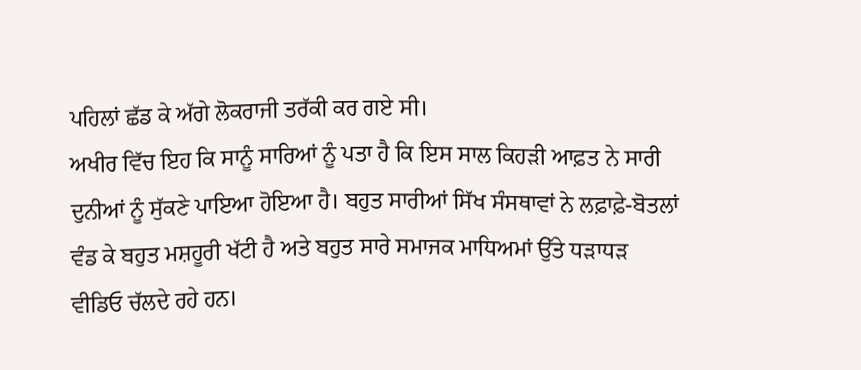ਪਹਿਲਾਂ ਛੱਡ ਕੇ ਅੱਗੇ ਲੋਕਰਾਜੀ ਤਰੱਕੀ ਕਰ ਗਏ ਸੀ।
ਅਖੀਰ ਵਿੱਚ ਇਹ ਕਿ ਸਾਨੂੰ ਸਾਰਿਆਂ ਨੂੰ ਪਤਾ ਹੈ ਕਿ ਇਸ ਸਾਲ ਕਿਹੜੀ ਆਫ਼ਤ ਨੇ ਸਾਰੀ ਦੁਨੀਆਂ ਨੂੰ ਸੁੱਕਣੇ ਪਾਇਆ ਹੋਇਆ ਹੈ। ਬਹੁਤ ਸਾਰੀਆਂ ਸਿੱਖ ਸੰਸਥਾਵਾਂ ਨੇ ਲਫ਼ਾਫ਼ੇ-ਬੋਤਲਾਂ ਵੰਡ ਕੇ ਬਹੁਤ ਮਸ਼ਹੂਰੀ ਖੱਟੀ ਹੈ ਅਤੇ ਬਹੁਤ ਸਾਰੇ ਸਮਾਜਕ ਮਾਧਿਅਮਾਂ ਉੱਤੇ ਧੜਾਧੜ ਵੀਡਿਓ ਚੱਲਦੇ ਰਹੇ ਹਨ।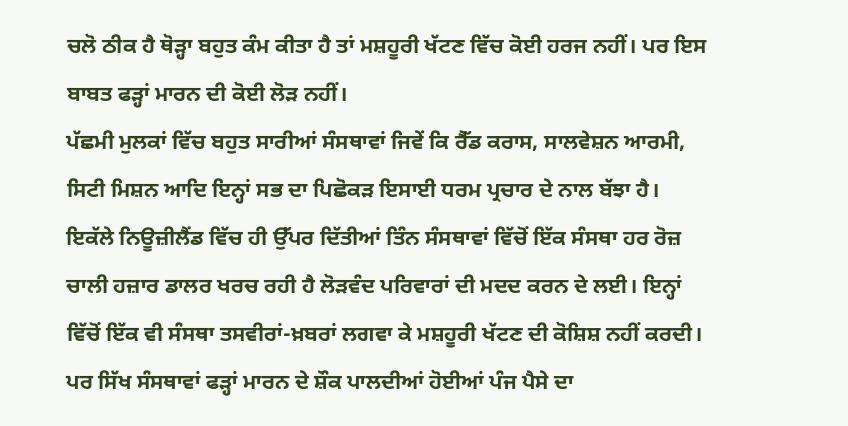ਚਲੋ ਠੀਕ ਹੈ ਥੋੜ੍ਹਾ ਬਹੁਤ ਕੰਮ ਕੀਤਾ ਹੈ ਤਾਂ ਮਸ਼ਹੂਰੀ ਖੱਟਣ ਵਿੱਚ ਕੋਈ ਹਰਜ ਨਹੀਂ। ਪਰ ਇਸ ਬਾਬਤ ਫੜ੍ਹਾਂ ਮਾਰਨ ਦੀ ਕੋਈ ਲੋੜ ਨਹੀਂ।
ਪੱਛਮੀ ਮੁਲਕਾਂ ਵਿੱਚ ਬਹੁਤ ਸਾਰੀਆਂ ਸੰਸਥਾਵਾਂ ਜਿਵੇਂ ਕਿ ਰੈੱਡ ਕਰਾਸ, ਸਾਲਵੇਸ਼ਨ ਆਰਮੀ, ਸਿਟੀ ਮਿਸ਼ਨ ਆਦਿ ਇਨ੍ਹਾਂ ਸਭ ਦਾ ਪਿਛੋਕੜ ਇਸਾਈ ਧਰਮ ਪ੍ਰਚਾਰ ਦੇ ਨਾਲ ਬੱਝਾ ਹੈ। ਇਕੱਲੇ ਨਿਊਜ਼ੀਲੈਂਡ ਵਿੱਚ ਹੀ ਉੱਪਰ ਦਿੱਤੀਆਂ ਤਿੰਨ ਸੰਸਥਾਵਾਂ ਵਿੱਚੋਂ ਇੱਕ ਸੰਸਥਾ ਹਰ ਰੋਜ਼ ਚਾਲੀ ਹਜ਼ਾਰ ਡਾਲਰ ਖਰਚ ਰਹੀ ਹੈ ਲੋੜਵੰਦ ਪਰਿਵਾਰਾਂ ਦੀ ਮਦਦ ਕਰਨ ਦੇ ਲਈ। ਇਨ੍ਹਾਂ ਵਿੱਚੋਂ ਇੱਕ ਵੀ ਸੰਸਥਾ ਤਸਵੀਰਾਂ-ਖ਼ਬਰਾਂ ਲਗਵਾ ਕੇ ਮਸ਼ਹੂਰੀ ਖੱਟਣ ਦੀ ਕੋਸ਼ਿਸ਼ ਨਹੀਂ ਕਰਦੀ। ਪਰ ਸਿੱਖ ਸੰਸਥਾਵਾਂ ਫੜ੍ਹਾਂ ਮਾਰਨ ਦੇ ਸ਼ੌਕ ਪਾਲਦੀਆਂ ਹੋਈਆਂ ਪੰਜ ਪੈਸੇ ਦਾ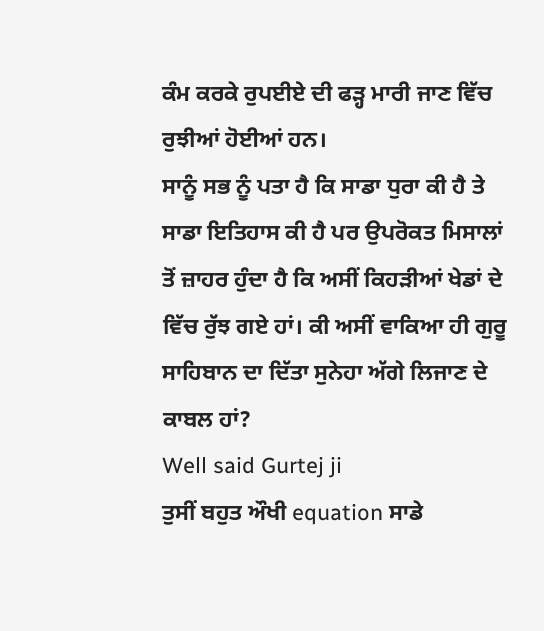ਕੰਮ ਕਰਕੇ ਰੁਪਈਏ ਦੀ ਫੜ੍ਹ ਮਾਰੀ ਜਾਣ ਵਿੱਚ ਰੁਝੀਆਂ ਹੋਈਆਂ ਹਨ।
ਸਾਨੂੰ ਸਭ ਨੂੰ ਪਤਾ ਹੈ ਕਿ ਸਾਡਾ ਧੁਰਾ ਕੀ ਹੈ ਤੇ ਸਾਡਾ ਇਤਿਹਾਸ ਕੀ ਹੈ ਪਰ ਉਪਰੋਕਤ ਮਿਸਾਲਾਂ ਤੋਂ ਜ਼ਾਹਰ ਹੁੰਦਾ ਹੈ ਕਿ ਅਸੀਂ ਕਿਹੜੀਆਂ ਖੇਡਾਂ ਦੇ ਵਿੱਚ ਰੁੱਝ ਗਏ ਹਾਂ। ਕੀ ਅਸੀਂ ਵਾਕਿਆ ਹੀ ਗੁਰੂ ਸਾਹਿਬਾਨ ਦਾ ਦਿੱਤਾ ਸੁਨੇਹਾ ਅੱਗੇ ਲਿਜਾਣ ਦੇ ਕਾਬਲ ਹਾਂ?
Well said Gurtej ji
ਤੁਸੀਂ ਬਹੁਤ ਔਖੀ equation ਸਾਡੇ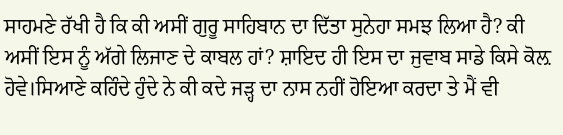ਸਾਹਮਣੇ ਰੱਖੀ ਹੈ ਕਿ ਕੀ ਅਸੀਂ ਗੁਰੂ ਸਾਹਿਬਾਨ ਦਾ ਦਿੱਤਾ ਸੁਨੇਹਾ ਸਮਝ ਲਿਆ ਹੈ? ਕੀ ਅਸੀਂ ਇਸ ਨੂੰ ਅੱਗੇ ਲਿਜਾਣ ਦੇ ਕਾਬਲ ਹਾਂ? ਸ਼ਾਇਦ ਹੀ ਇਸ ਦਾ ਜੁਵਾਬ ਸਾਡੇ ਕਿਸੇ ਕੋਲ਼ ਹੋਵੇ।ਸਿਆਣੇ ਕਹਿੰਦੇ ਹੁੰਦੇ ਨੇ ਕੀ ਕਦੇ ਜੜ੍ਹ ਦਾ ਨਾਸ ਨਹੀਂ ਹੋਇਆ ਕਰਦਾ ਤੇ ਮੈਂ ਵੀ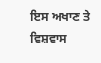ਇਸ ਅਖਾਣ ਤੇ ਵਿਸ਼ਵਾਸ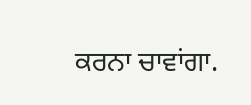ਕਰਨਾ ਚਾਵਾਂਗਾ.